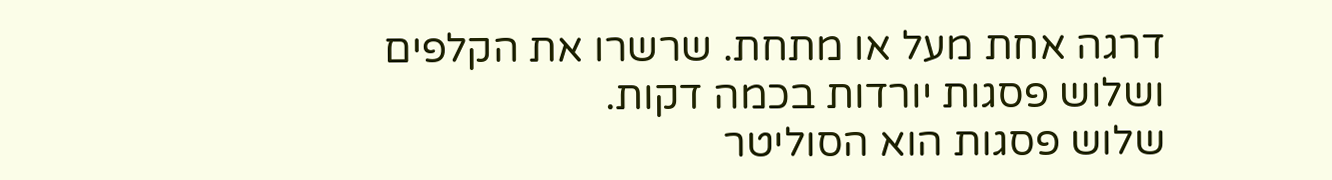דרגה אחת מעל או מתחת. שרשרו את הקלפים ושלוש פסגות יורדות בכמה דקות.
שלוש פסגות הוא הסוליטר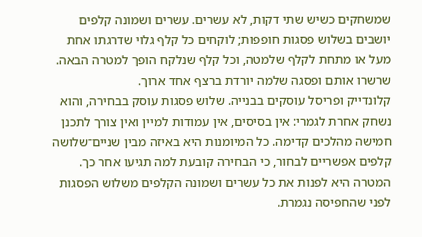שמשחקים כשיש שתי דקות, לא עשרים. עשרים ושמונה קלפים יושבים בשלוש פסגות חופפות; לוקחים כל קלף גלוי שדרגתו אחת מעל או מתחת לקלף שלמטה, וכל קלף שנלקח הופך למטרה הבאה. שרשרו אותם ופסגה שלמה יורדת ברצף אחד ארוך.
קלונדייק ופריסל עוסקים בבנייה. שלוש פסגות עוסק בבחירה, והוא נשחק אחרת לגמרי: אין בסיסים, אין עמודות למיין ואין צורך לתכנן חמישה מהלכים קדימה. כל המיומנות היא באיזה מבין שניים־שלושה קלפים אפשריים לבחור, כי הבחירה קובעת למה תגיעו אחר כך.
המטרה היא לפנות את כל עשרים ושמונה הקלפים משלוש הפסגות לפני שהחפיסה נגמרת.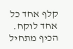קלף אחד כל אחד לוקח. הכיף מתחיל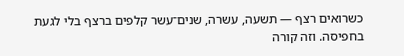כשרואים רצף — תשעה, עשרה, שנים־עשר קלפים ברצף בלי לגעת בחפיסה. וזה קורה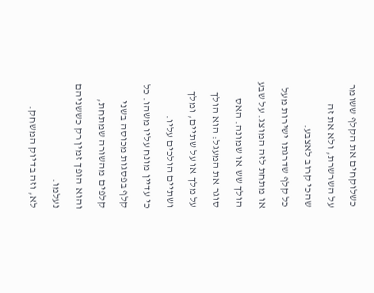כשלוקחים את הקלף ששומר על השרשרת, ולא את זה שהכי קרוב לאצבע.
כל קלף שדרגתו ישירות מעל או מתחת לזה המוצג. על שבע הולך שש או שמונה. האס סוגר את המעגל: הוא הולך על מלך או על שתיים, ומלך ושתיים הולכים עליו.
כי עדיין מונח עליו משהו. כל קלף בפסגות מכוסה בשני קלפים מהשורה שמתחת, והוא הופך זמין רק כששניהם נעלמו.
לא, וזה בדיוק המשחק.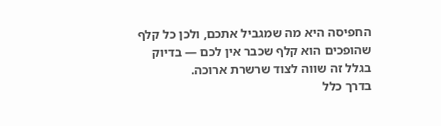החפיסה היא מה שמגביל אתכם, ולכן כל קלף שהופכים הוא קלף שכבר אין לכם — בדיוק בגלל זה שווה לצוד שרשרת ארוכה.
בדרך כלל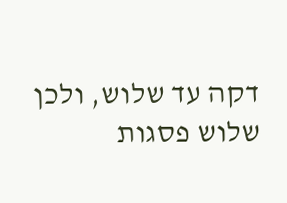דקה עד שלוש, ולכן שלוש פסגות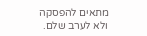מתאים להפסקה ולא לערב שלם.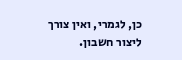כן, לגמרי, ואין צורך ליצור חשבון.